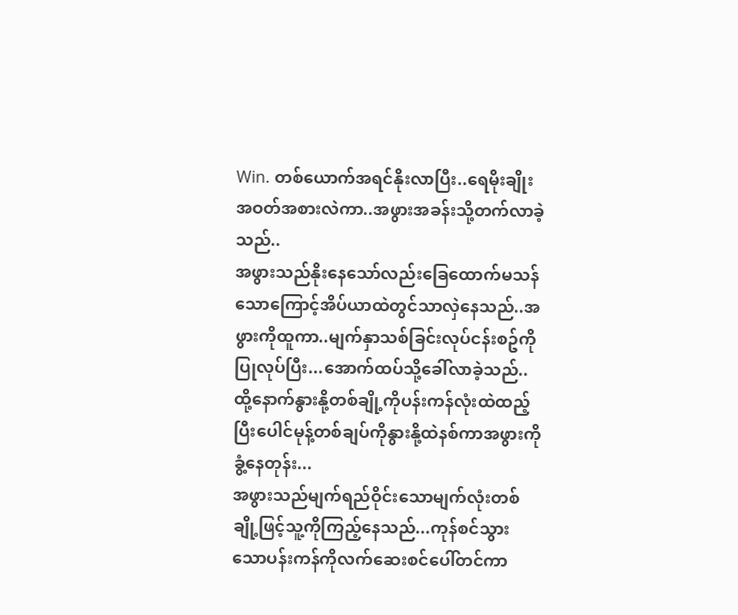Win. တစ်ယောက်အရင်နိုးလာပြီး..ရေမိုးချိုးအဝတ်အစားလဲကာ..အဖွားအခန်းသို့တက်လာခဲ့သည်..
အဖွားသည်နိုးနေသော်လည်းခြေထောက်မသန်သောကြောင့်အိပ်ယာထဲတွင်သာလှဲနေသည်..အဖွားကိုထူကာ..မျက်နှာသစ်ခြင်းလုပ်ငန်းစဥ်ကိုပြုလုပ်ပြီး...အောက်ထပ်သို့ခေါ်လာခဲ့သည်..ထို့နောက်နွားနို့တစ်ချို့ကိုပန်းကန်လုံးထဲထည့်ပြီးပေါင်မုန့်တစ်ချပ်ကိုနွားနို့ထဲနစ်ကာအဖွားကိုခွံ့နေတုန်း...
အဖွားသည်မျက်ရည်ဝိုင်းသောမျက်လုံးတစ်ချို့ဖြင့်သူ့ကိုကြည့်နေသည်...ကုန်စင်သွားသောပန်းကန်ကိုလက်ဆေးစင်ပေါ်တင်ကာ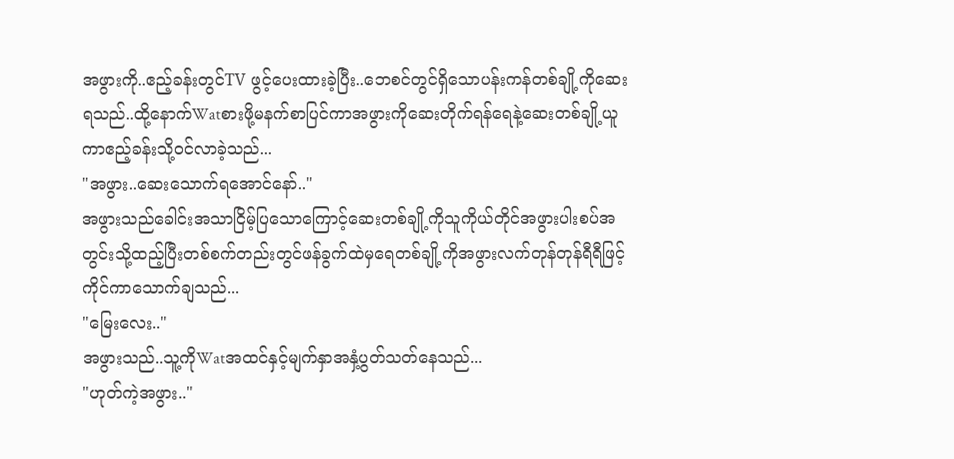အဖွားကို..ဧည့်ခန်းတွင်TV ဖွင့်ပေးထားခဲ့ပြီး..ဘေစင်တွင်ရှိသောပန်းကန်တစ်ချို့ကိုဆေးရသည်..ထို့နောက်Watစားဖို့မနက်စာပြင်ကာအဖွားကိုဆေးတိုက်ရန်ရေနဲ့ဆေးတစ်ချို့ယူကာဧည့်ခန်းသို့ဝင်လာခဲ့သည်...
"အဖွား..ဆေးသောက်ရအောင်နော်.."
အဖွားသည်ခေါင်းအသာငြိမ့်ပြသောကြောင့်ဆေးတစ်ချို့ကိုသူကိုယ်တိုင်အဖွားပါးစပ်အတွင်းသို့ထည့်ပြီးတစ်စက်တည်းတွင်ဖန်ခွက်ထဲမှရေတစ်ချို့ကိုအဖွားလက်တုန်တုန်ရီရီဖြင့်ကိုင်ကာသောက်ချသည်...
"မြေးလေး.."
အဖွားသည်..သူ့ကိုWatအထင်နှင့်မျက်နှာအနှံ့ပွတ်သတ်နေသည်...
"ဟုတ်ကဲ့အဖွား.."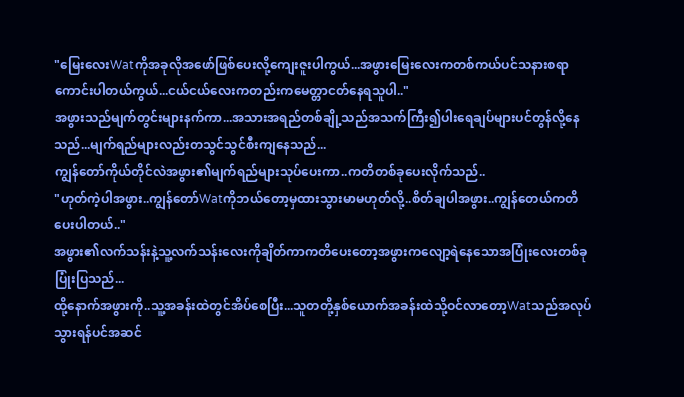"မြေးလေးWatကိုအခုလိုအဖော်ဖြစ်ပေးလို့ကျေးဇူးပါကွယ်...အဖွားမြေးလေးကတစ်ကယ်ပင်သနားစရာကောင်းပါတယ်ကွယ်...ငယ်ငယ်လေးကတည်းကမေတ္တာငတ်နေရသူပါ.."
အဖွားသည်မျက်တွင်းများနက်ကာ...အသားအရည်တစ်ချို့သည်အသက်ကြီး၍ပါးရေချပ်များပင်တွန်လို့နေသည်...မျက်ရည်များလည်းတသွင်သွင်စီးကျနေသည်...
ကျွန်တော်ကိုယ်တိုင်လဲအဖွား၏မျက်ရည်များသုပ်ပေးကာ..ကတိတစ်ခုပေးလိုက်သည်..
"ဟုတ်ကဲ့ပါအဖွား..ကျွန်တော်Watကိုဘယ်တော့မှထားသွားမာမဟုတ်လို့..စိတ်ချပါအဖွား..ကျွန်တေယ်ကတိပေးပါတယ်.."
အဖွား၏လက်သန်းနဲ့သူ့လက်သန်းလေးကိုချိတ်ကာကတိပေးတော့အဖွားကလျော့ရဲနေသောအပြုံးလေးတစ်ခုပြုံးပြသည်...
ထို့နောက်အဖွားကို..သူ့အခန်းထဲတွင်အိပ်စေပြီး...သူတတို့နှစ်ယောက်အခန်းထဲသို့ဝင်လာတော့Watသည်အလုပ်သွားရန်ပင်အဆင်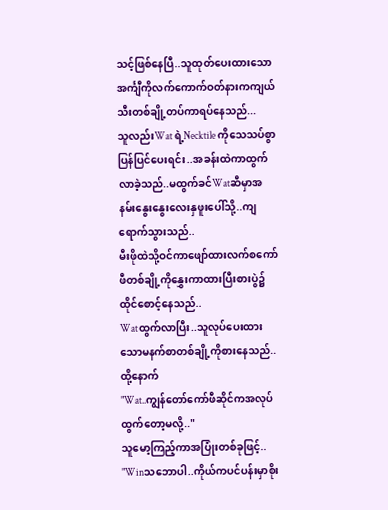သင့်ဖြစ်နေပြီ..သူထုတ်ပေးထားသောအင်္ကျီကိုလက်ကောက်ဝတ်နားကကျယ်သီးတစ်ချို့တပ်ကာရပ်နေသည်...
သူလည်းWat ရဲ့Necktile ကိုသေသပ်စွာပြန်ပြင်ပေးရင်း..အခန်းထဲကာထွက်လာခဲ့သည်..မထွက်ခင်Watဆီမှာအနမ်းနွေးနွေးလေးနှဖူးပေါ်သို့..ကျရောက်သွားသည်..
မီးဖိုထဲသို့ဝင်ကာဖျော်ထားလက်စကော်ဖီတစ်ချို့ကိုနွှေးကာထားပြီးစားပွဲ၌ထိုင်စောင့်နေသည်..
Watထွက်လာပြီး..သူလုပ်ပေးထားသောမနက်စာတစ်ချို့ကိုစားနေသည်..ထို့နောက်
"Wat..ကျွန်တော်ကော်ဖီဆိုင်ကအလုပ်ထွက်တော့မလို့.."
သူမော့ကြည့်ကာအပြုံးတစ်ခုဖြင့်..
"Winသဘောပါ..ကိုယ်ကပင်ပန်းမှာစိုး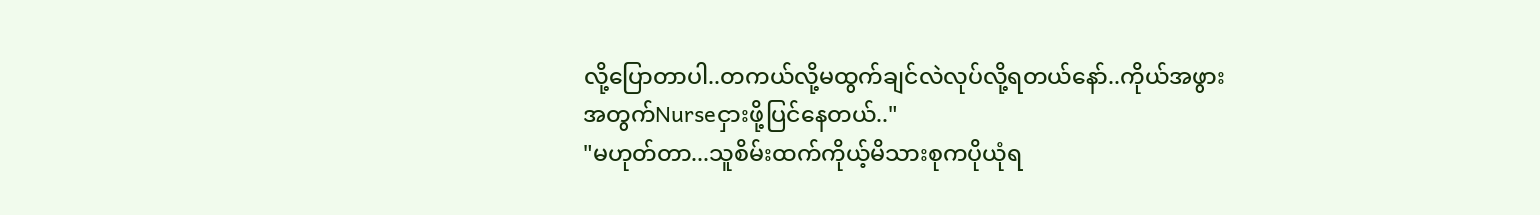လို့ပြောတာပါ..တကယ်လို့မထွက်ချင်လဲလုပ်လို့ရတယ်နော်..ကိုယ်အဖွားအတွက်Nurseငှားဖို့ပြင်နေတယ်.."
"မဟုတ်တာ...သူစိမ်းထက်ကိုယ့်မိသားစုကပိုယုံရ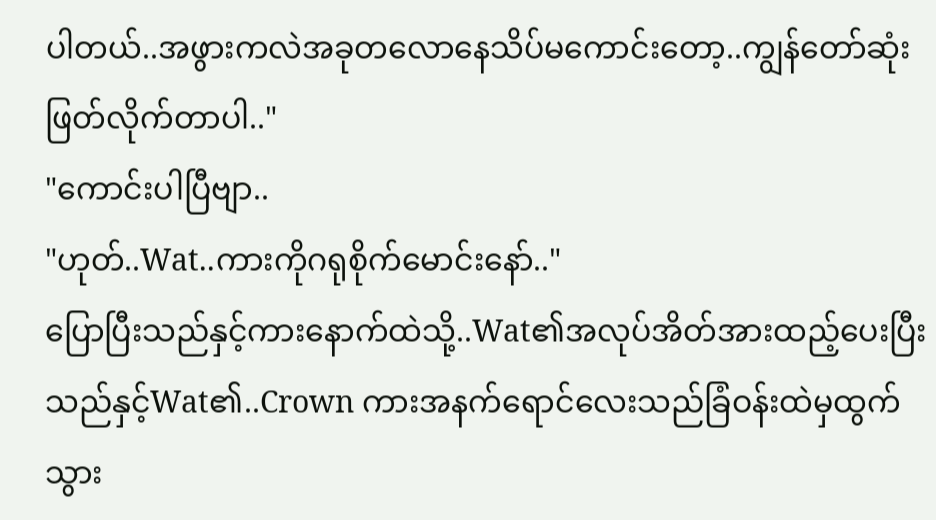ပါတယ်..အဖွားကလဲအခုတလောနေသိပ်မကောင်းတော့..ကျွန်တော်ဆုံးဖြတ်လိုက်တာပါ.."
"ကောင်းပါပြီဗျာ..
"ဟုတ်..Wat..ကားကိုဂရုစိုက်မောင်းနော်.."
ပြောပြီးသည်နှင့်ကားနောက်ထဲသို့..Wat၏အလုပ်အိတ်အားထည့်ပေးပြီးသည်နှင့်Wat၏..Crown ကားအနက်ရောင်လေးသည်ခြံဝန်းထဲမှထွက်သွား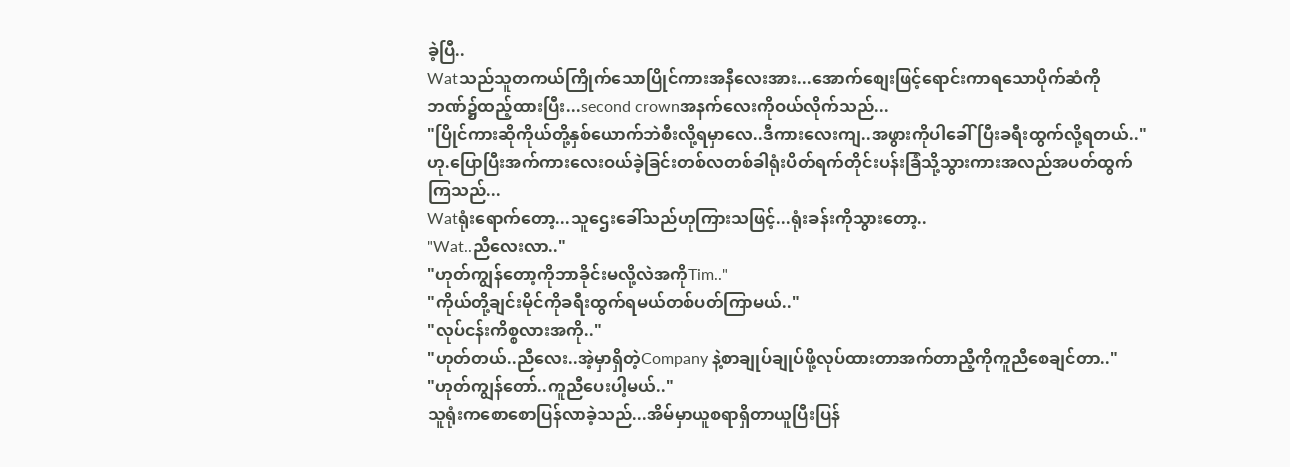ခဲ့ပြီ..
Watသည်သူတကယ်ကြိုက်သောပြိုင်ကားအနီလေးအား...အောက်စျေးဖြင့်ရောင်းကာရသောပိုက်ဆံကိုဘဏ်၌ထည့်ထားပြီး...second crownအနက်လေးကိုဝယ်လိုက်သည်...
"ပြိုင်ကားဆိုကိုယ်တို့နှစ်ယောက်ဘဲစီးလို့ရမှာလေ..ဒီကားလေးကျ..အဖွားကိုပါခေါ်ပြီးခရီးထွက်လို့ရတယ်.."
ဟု.ပြောပြီးအက်ကားလေးဝယ်ခဲ့ခြင်းတစ်လတစ်ခါရုံးပိတ်ရက်တိုင်းပန်းခြံသို့သွားကားအလည်အပတ်ထွက်ကြသည်...
Watရုံးရောက်တော့...သူဌေးခေါ်သည်ဟုကြားသဖြင့်...ရုံးခန်းကိုသွားတော့..
"Wat..ညီလေးလာ.."
"ဟုတ်ကျွန်တော့ကိုဘာခိုင်းမလို့လဲအကိုTim.."
"ကိုယ်တို့ချင်းမိုင်ကိုခရီးထွက်ရမယ်တစ်ပတ်ကြာမယ်.."
"လုပ်ငန်းကိစ္စလားအကို.."
"ဟုတ်တယ်..ညီလေး..အဲ့မှာရှိတဲ့Company နဲ့စာချုပ်ချုပ်ဖို့လုပ်ထားတာအက်တာညီ့ကိုကူညီစေချင်တာ.."
"ဟုတ်ကျွန်တော်..ကူညီပေးပါ့မယ်.."
သူရုံးကစောစောပြန်လာခဲ့သည်...အိမ်မှာယူစရာရှိတာယူပြီးပြန်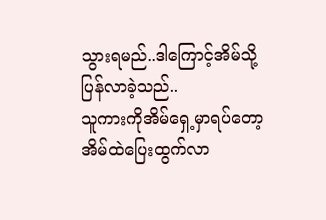သွားရမည်..ဒါကြောင့်အိမ်သို့ပြန်လာခဲ့သည်..
သူကားကိုအိမ်ရှေ့မှာရပ်တော့အိမ်ထဲပြေးထွက်လာ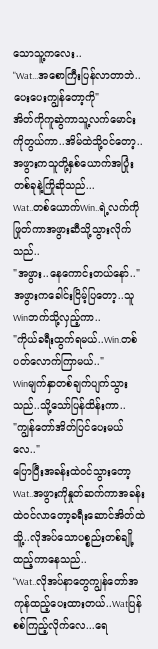သောသူ့ကလေး..
"Wat...အစောကြီးပြန်လာတာဘဲ..ပေးပေးကျွန်တော့ကို"
အိတ်ကိုကူဆွဲကာသူ့လက်မောင်းကိုတွယ်ကာ..အိမ်ထဲသို့ဝင်တော့..အဖွားကသူတို့နှစ်ယောက်အပြုံးတစ်ခုနဲ့ကြိုဆိုသည်...
Wat..တစ်ယောက်Win..ရဲ့လက်ကိုဖြုတ်ကာအဖွားဆီသို့သွားလိုက်သည်..
"အဖွား..နေကောင်းတယ်နော်.."
အဖွားကခေါင်းငြိမ့်ပြတော့..သူWinဘက်သို့လှည့်ကာ..
"ကိုယ်ခရီးထွက်ရမယ်..Win.တစ်ပတ်လောက်ကြာမယ်.."
Winမျက်နှာတစ်ချက်ပျက်သွားသည်..သို့သော်ပြန်ထိန်းကာ..
"ကျွန်တော်အိတ်ပြင်ပေးမယ်လေ.."
ပြောပြီးအခန်းထဲဝင်သွားတော့
Wat..အဖွားကိုနှုတ်ဆက်ကာအခန်းထဲဝင်လာတော့ခရီးဆောင်အိတ်ထဲသိူ့..လိုအပ်သောပစ္စည်းတစ်ချို့ထည့်ကာနေသည်..
"Wat..လိုအပ်နာတွေကျွန်တော်အကုန်ထည့်ပေးထားတယ်..Watပြန်စစ်ကြည့်လိုက်လေ...ရေ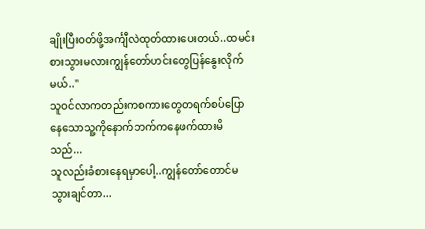ချိုးပြီးဝတ်ဖို့အင်္ကျီလဲထုတ်ထားပေးတယ်..ထမင်းစားသွားမလားကျွန်တော်ဟင်းတွေပြန်နွေးလိုက်မယ်.."
သူဝင်လာကတည်းကစကားတွေတရက်စပ်ပြောနေသောသူ့ကိုနောက်ဘက်ကနေဖက်ထားမိသည်...
သူလည်းခံစားနေရမှာပေါ့..ကျွန်တော်တောင်မသွားချင်တာ...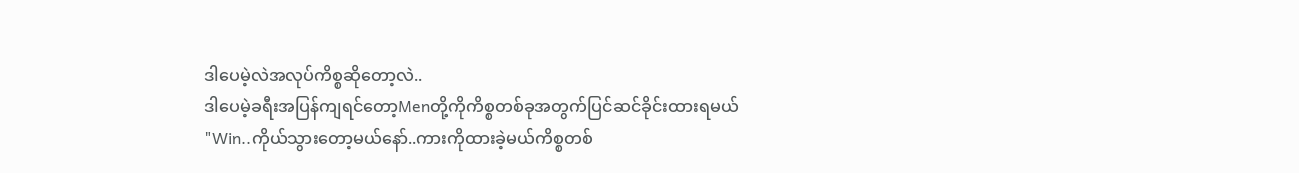ဒါပေမဲ့လဲအလုပ်ကိစ္စဆိုတော့လဲ..
ဒါပေမဲ့ခရီးအပြန်ကျရင်တော့Menတို့ကိုကိစ္စတစ်ခုအတွက်ပြင်ဆင်ခိုင်းထားရမယ်
"Win..ကိုယ်သွားတော့မယ်နော်..ကားကိုထားခဲ့မယ်ကိစ္စတစ်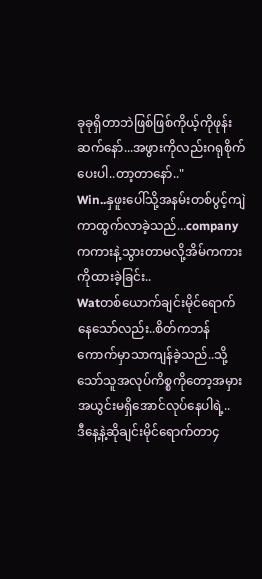ခုခုရှိတာဘဲဖြစ်ဖြစ်ကိုယ့်ကိုဖုန်းဆက်နော်...အဖွားကိုလည်းဂရုစိုက်ပေးပါ..တာ့တာနော်.."
Win..နှဖူးပေါ်သို့အနမ်းတစ်ပွင့်ကျဲကာထွက်လာခဲ့သည်...company ကကားနဲ့သွားတာမလို့အိမ်ကကားကိုထားခဲ့ခြင်း..
Watတစ်ယောက်ချင်းမိုင်ရောက်နေသော်လည်း..စိတ်ကဘန်ကောက်မှာသာကျန်ခဲ့သည်..သို့သော်သူအလုပ်ကိစ္စကိုတော့အမှားအယွင်းမရှိအောင်လုပ်နေပါရဲ့..
ဒီနေ့နဲ့ဆိုချင်းမိုင်ရောက်တာ၄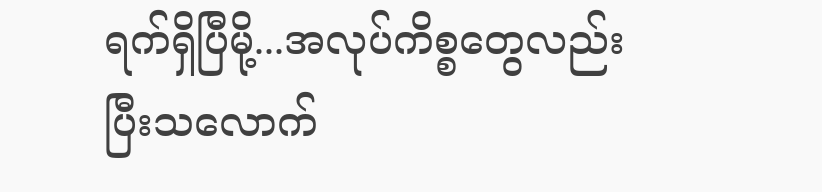ရက်ရှိပြီမို့...အလုပ်ကိစ္စတွေလည်းပြီးသလောက်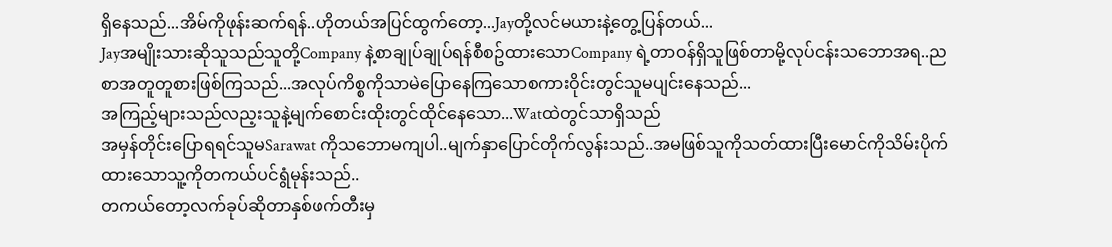ရှိနေသည်...အိမ်ကိုဖုန်းဆက်ရန်..ဟိုတယ်အပြင်ထွက်တော့...Jayတို့လင်မယားနဲ့တွေ့ပြန်တယ်...
Jayအမျိုးသားဆိုသူသည်သူတို့Company နဲ့စာချုပ်ချုပ်ရန်စီစဥ်ထားသောCompany ရဲ့တာဝန်ရှိသူဖြစ်တာမို့လုပ်ငန်းသဘောအရ..ညစာအတူတူစားဖြစ်ကြသည်...အလုပ်ကိစ္စကိုသာမဲပြောနေကြသောစကားဝိုင်းတွင်သူမပျင်းနေသည်...
အကြည့်များသည်လည့းသူနဲ့မျက်စောင်းထိုးတွင်ထိုင်နေသော...Watထဲတွင်သာရှိသည်
အမှန်တိုင်းပြောရရင်သူမSarawat ကိုသဘောမကျပါ..မျက်နှာပြောင်တိုက်လွန်းသည်..အမဖြစ်သူကိုသတ်ထားပြီးမောင်ကိုသိမ်းပိုက်ထားသောသူ့ကိုတကယ်ပင်ရွံမုန်းသည်..
တကယ်တော့လက်ခုပ်ဆိုတာနှစ်ဖက်တီးမှ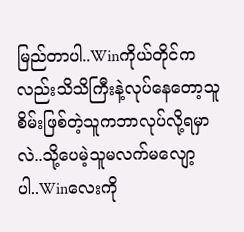မြည်တာပါ..Winကိုယ်တိုင်ကလည်းသိသိကြီးနဲ့လုပ်နေတော့သူစိမ်းဖြစ်တဲ့သူကဘာလုပ်လို့ရမှာလဲ..သို့ပေမဲ့သူမလက်မလျော့ပါ..Winလေးကို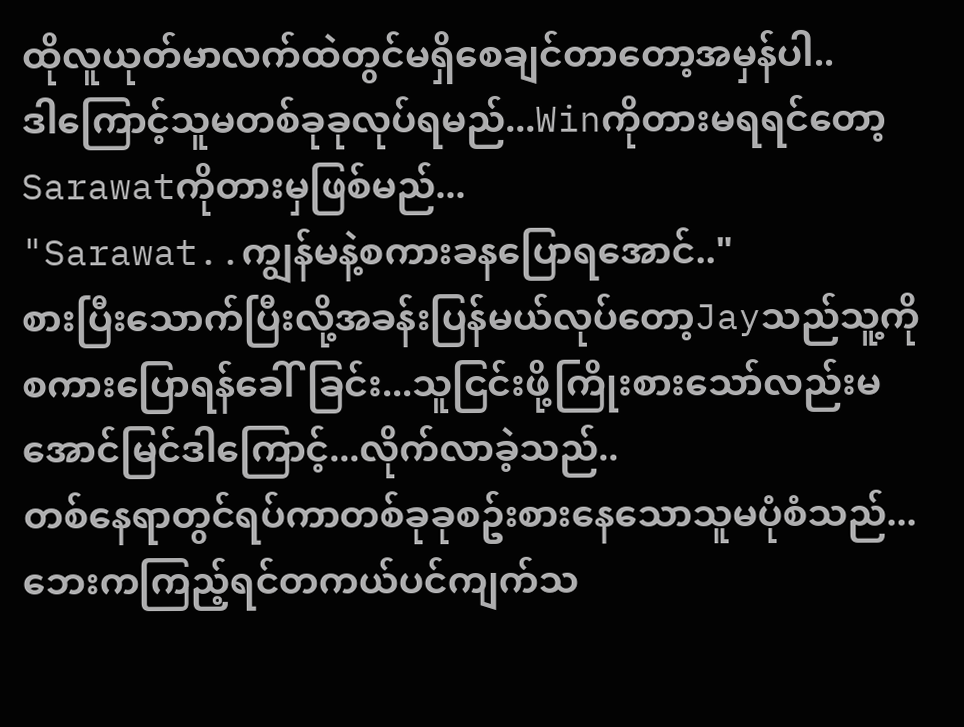ထိုလူယုတ်မာလက်ထဲတွင်မရှိစေချင်တာတော့အမှန်ပါ..
ဒါကြောင့်သူမတစ်ခုခုလုပ်ရမည်...Winကိုတားမရရင်တော့Sarawatကိုတားမှဖြစ်မည်...
"Sarawat..ကျွန်မနဲ့စကားခနပြောရအောင်.."
စားပြီးသောက်ပြီးလို့အခန်းပြန်မယ်လုပ်တော့Jayသည်သူ့ကိုစကားပြောရန်ခေါ်ခြင်း...သူငြင်းဖို့ကြိုးစားသော်လည်းမအောင်မြင်ဒါကြောင့်...လိုက်လာခဲ့သည်..
တစ်နေရာတွင်ရပ်ကာတစ်ခုခုစဥ်းစားနေသောသူမပုံစံသည်...ဘေးကကြည့်ရင်တကယ်ပင်ကျက်သ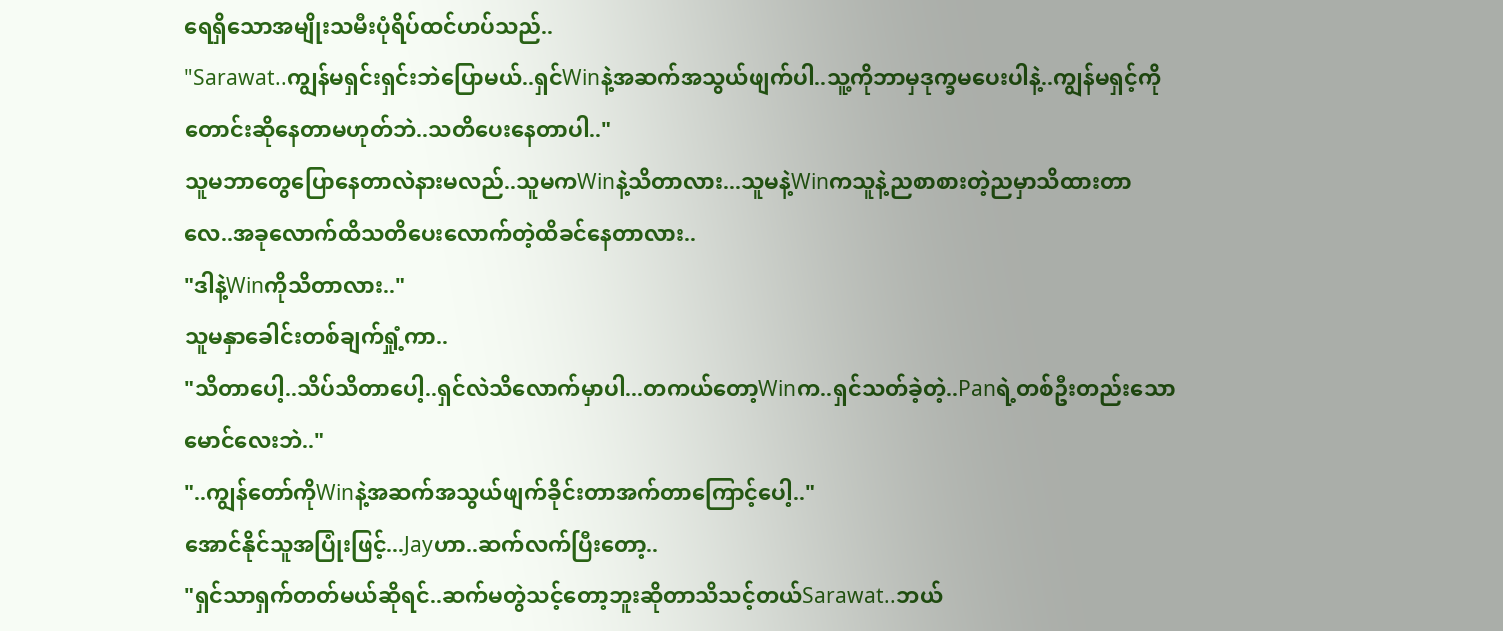ရေရှိသောအမျိုးသမီးပုံရိပ်ထင်ဟပ်သည်..
"Sarawat..ကျွန်မရှင်းရှင်းဘဲပြောမယ်..ရှင်Winနဲ့အဆက်အသွယ်ဖျက်ပါ..သူ့ကိုဘာမှဒုက္ခမပေးပါနဲ့..ကျွန်မရှင့်ကိုတောင်းဆိုနေတာမဟုတ်ဘဲ..သတိပေးနေတာပါ.."
သူမဘာတွေပြောနေတာလဲနားမလည်..သူမကWinနဲ့သိတာလား...သူမနဲ့Winကသူနဲ့ညစာစားတဲ့ညမှာသိထားတာလေ..အခုလောက်ထိသတိပေးလောက်တဲ့ထိခင်နေတာလား..
"ဒါနဲ့Winကိုသိတာလား.."
သူမနှာခေါင်းတစ်ချက်ရှုံ့ကာ..
"သိတာပေါ့..သိပ်သိတာပေါ့..ရှင်လဲသိလောက်မှာပါ...တကယ်တော့Winက..ရှင်သတ်ခဲ့တဲ့..Panရဲ့တစ်ဦးတည်းသောမောင်လေးဘဲ.."
"..ကျွန်တော်ကိုWinနဲ့အဆက်အသွယ်ဖျက်ခိုင်းတာအက်တာကြောင့်ပေါ့.."
အောင်နိုင်သူအပြုံးဖြင့်...Jayဟာ..ဆက်လက်ပြီးတော့..
"ရှင်သာရှက်တတ်မယ်ဆိုရင်..ဆက်မတွဲသင့်တော့ဘူးဆိုတာသိသင့်တယ်Sarawat..ဘယ်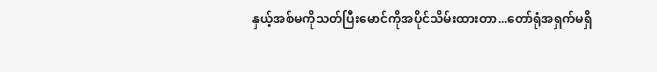နှယ့်အစ်မကိုသတ်ပြီးမောင်ကိုအပိုင်သိမ်းထားတာ...တော်ရုံအရှက်မရှိ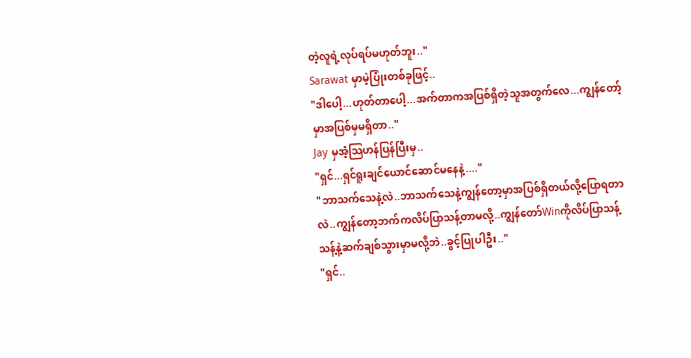တဲ့လူရဲ့လုပ်ရပ်မဟုတ်ဘူး.."
Sarawat မှာမဲ့ပြုံးတစ်ခုဖြင့်..
"ဒါပေါ့...ဟုတ်တာပေါ့...အက်တာကအပြစ်ရှိတဲ့သူအတွက်လေ...ကျွန်တော့်မှာအပြစ်မှမရှိတာ.."
Jay မှအံ့သြဟန်ပြန်ပြီးမှ..
"ရှင်...ရှင်ရူးချင်ယောင်ဆောင်မနေနဲ့...."
"ဘာသက်သေနဲ့လဲ..ဘာသက်သေနဲ့ကျွန်တော့မှာအပြစ်ရှိတယ်လို့ပြောရတာလဲ..ကျွန်တော့ဘက်ကလိပ်ပြာသန့်တာမလို့..ကျွန်တော်Winကိုလိပ်ပြာသန့်သန့်နဲ့ဆက်ချစ်သွားမှာမလို့ဘဲ..ခွင့်ပြုပါဦး.."
"ရှင်..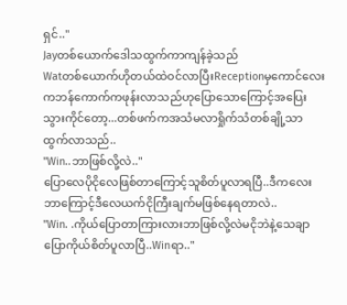ရှင်.."
Jayတစ်ယောက်ဒေါသထွက်ကာကျန်ခဲ့သည်
Watတစ်ယောက်ဟိုတယ်ထဲဝင်လာပြီးReceptionမှကောင်လေးကဘန်ကောက်ကဖုန်းလာသည်ဟုပြောသောကြောင့်အပြေးသွားကိုင်တော့...တစ်ဖက်ကအသံမလာရှိုက်သံတစ်ချို့သာထွက်လာသည်..
"Win..ဘာဖြစ်လို့လဲ.."
ပြောလေပိုငိုလေဖြစ်တာကြောင့်သူစိတ်ပူလာရပြီ..ဒီကလေးဘာကြောင့်ဒီလေယက်ငိုကြီးချက်မဖြစ်နေရတာလဲ..
"Win. .ကိုယ်ပြောတာကြားလားဘာဖြစ်လို့လဲမငိုဘဲနဲ့သေချာပြောကိုယ်စိတ်ပူလာပြီ..Winရာ.."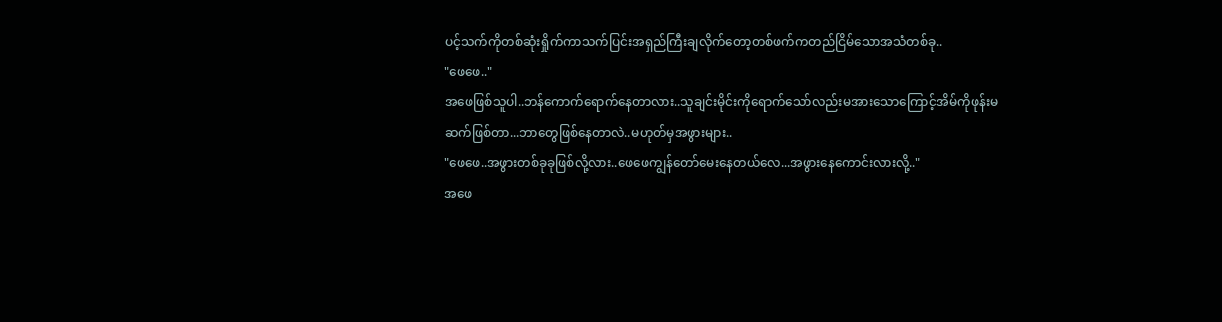ပင့်သက်ကိုတစ်ဆုံးရှိုက်ကာသက်ပြင်းအရှည်ကြီးချလိုက်တော့တစ်ဖက်ကတည်ငြိမ်သောအသံတစ်ခု..
"ဖေဖေ.."
အဖေဖြစ်သူပါ..ဘန်ကောက်ရောက်နေတာလား..သူချင်းမိုင်းကိုရောက်သော်လည်းမအားသောကြောင့်အိမ်ကိုဖုန်းမဆက်ဖြစ်တာ...ဘာတွေဖြစ်နေတာလဲ..မဟုတ်မှအဖွားများ..
"ဖေဖေ..အဖွားတစ်ခုခုဖြစ်လို့လား..ဖေဖေကျွန်တော်မေးနေတယ်လေ...အဖွားနေကောင်းလားလို့.."
အဖေ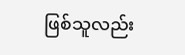ဖြစ်သူလည်း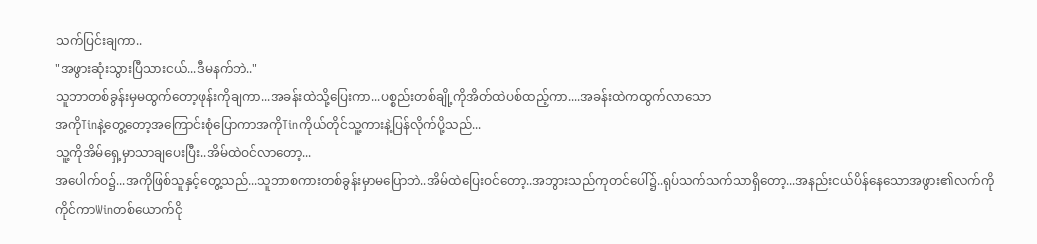သက်ပြင်းချကာ..
"အဖွားဆုံးသွားပြီသားငယ်...ဒီမနက်ဘဲ.."
သူဘာတစ်ခွန်းမှမထွက်တော့ဖုန်းကိုချကာ...အခန်းထဲသို့ပြေးကာ...ပစ္စည်းတစ်ချို့ကိုအိတ်ထဲပစ်ထည့်ကာ....အခန်းထဲကထွက်လာသော
အကိုTinနဲ့တွေ့တော့အကြောင်းစုံပြောကာအကိုTinကိုယ်တိုင်သူ့ကားနဲ့ပြန်လိုက်ပို့သည်...
သူ့ကိုအိမ်ရှေ့မှာသာချပေးပြီး..အိမ်ထဲဝင်လာတော့...
အပေါက်ဝ၌...အကိုဖြစ်သူနှင့်တွေ့သည်...သူဘာစကားတစ်ခွန်းမှာမပြောဘဲ..အိမ်ထဲပြေးဝင်တော့..အဘွားသည်ကုတင်ပေါ်၌..ရုပ်သက်သက်သာရှိတော့...အနည်းငယ်ပိန်နေသောအဖွား၏လက်ကိုကိုင်ကာWinတစ်ယောက်ငို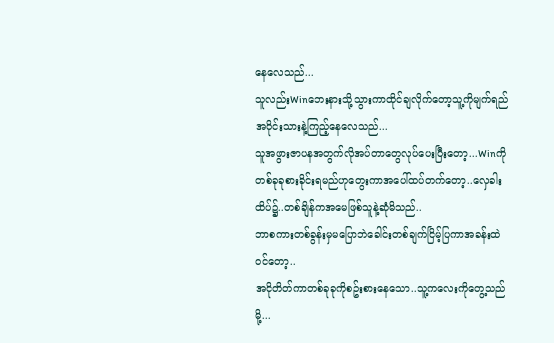နေလေသည်...
သူလည်းWinဘေးနားသို့သွားကာထိုင်ချလိုက်တော့သူ့ကိုမျက်ရည်အဝိုင်းသားနဲ့ကြည့်နေလေသည်...
သူအဖွားဇာပနအတွက်လိုအပ်တာတွေလုပ်ပေးပြီးတော့...Winကိုတစ်ခုခုစားခိုင်းရမည်ဟုတွေးကာအပေါ်ထပ်တက်တော့..လှေခါးထိပ်၌..တစ်ချိန်ကအမေဖြစ်သူနဲ့ဆုံမိသည်..
ဘာစကားတစ်ခွန်းမှမပြောဘဲခေါင်းတစ်ချက်ငြိမ့်ပြကာအခန်းထဲဝင်တော့..
အငိုတိတ်ကာတစ်ခုခုကိုစဥ်းစားနေသော..သူ့ကလေးကိုတွေ့သည်မို့...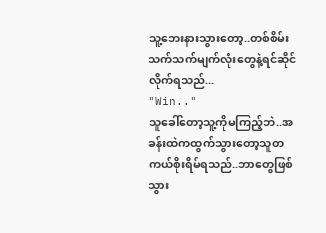သူ့ဘေးနားသွားတော့..တစ်စိမ်းသက်သက်မျက်လုံးတွေနဲ့ရင်ဆိုင်လိုက်ရသည်...
"Win.."
သူခေါ်တော့သူ့ကိုမကြည့်ဘဲ..အခန်းထဲကထွက်သွားတော့သူတကယ်စိုးရိမ်ရသည်..ဘာတွေဖြစ်သွား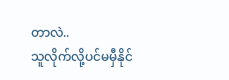တာလဲ..
သူလိုက်လို့ပင်မမှီနိုင်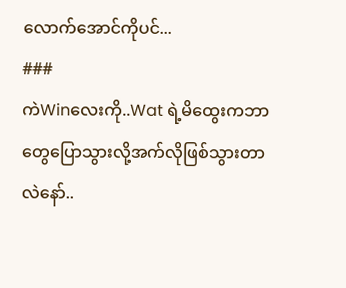လောက်အောင်ကိုပင်...
###
ကဲWinလေးကို..Wat ရဲ့မိထွေးကဘာတွေပြောသွားလို့အက်လိုဖြစ်သွားတာလဲနော်..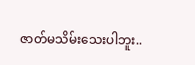ဇာတ်မသိမ်းသေးပါဘူး..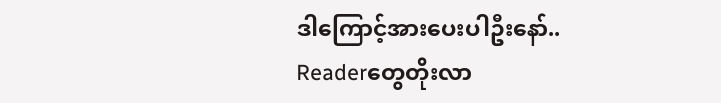ဒါကြောင့်အားပေးပါဦးနော်..
Readerတွေတိုးလာ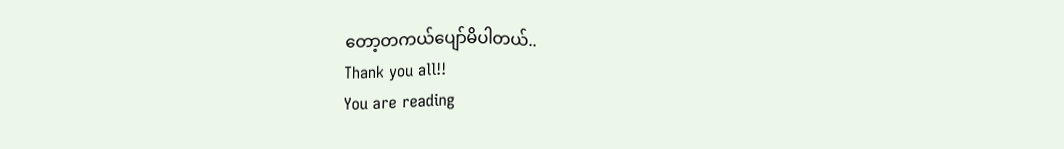တော့တကယ်ပျော်မိပါတယ်..
Thank you all!!
You are reading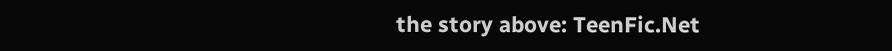the story above: TeenFic.Net